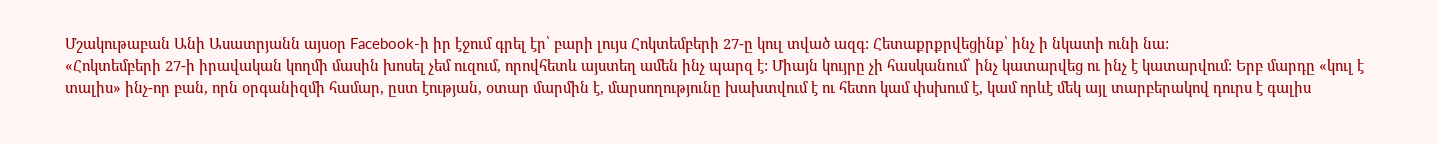Մշակութաբան Անի Ասատրյանն այսօր Facebook-ի իր էջում գրել էր՝ բարի լույս Հոկտեմբերի 27-ը կուլ տված ազգ: Հետաքրքրվեցինք՝ ինչ ի նկատի ունի նա:
«Հոկտեմբերի 27-ի իրավական կողմի մասին խոսել չեմ ուզում, որովհետև այստեղ ամեն ինչ պարզ է: Միայն կույրը չի հասկանում՝ ինչ կատարվեց ու ինչ է կատարվում: Երբ մարդը «կուլ է տալիս» ինչ-որ բան, որն օրգանիզմի համար, ըստ էության, օտար մարմին է, մարսողությունը խախտվում է ու հետո կամ փսխում է, կամ որևէ մեկ այլ տարբերակով դուրս է գալիս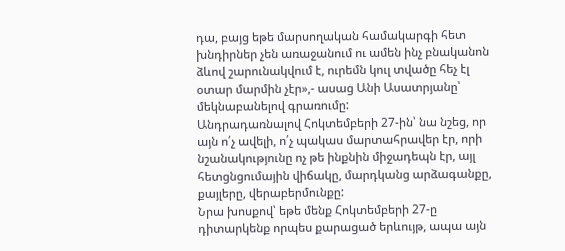դա, բայց եթե մարսողական համակարգի հետ խնդիրներ չեն առաջանում ու ամեն ինչ բնականոն ձևով շարունակվում է, ուրեմն կուլ տվածը հեչ էլ օտար մարմին չէր»,- ասաց Անի Ասատրյանը՝ մեկնաբանելով գրառումը:
Անդրադառնալով Հոկտեմբերի 27-ին՝ նա նշեց, որ այն ո՛չ ավելի, ո՛չ պակաս մարտահրավեր էր, որի նշանակությունը ոչ թե ինքնին միջադեպն էր, այլ հետցնցումային վիճակը, մարդկանց արձագանքը, քայլերը, վերաբերմունքը:
Նրա խոսքով՝ եթե մենք Հոկտեմբերի 27-ը դիտարկենք որպես քարացած երևույթ, ապա այն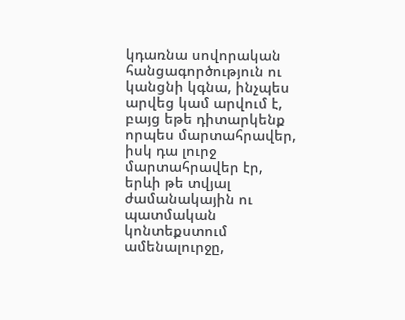կդառնա սովորական հանցագործություն ու կանցնի կգնա, ինչպես արվեց կամ արվում է, բայց եթե դիտարկենք որպես մարտահրավեր, իսկ դա լուրջ մարտահրավեր էր, երևի թե տվյալ ժամանակային ու պատմական կոնտեքստում ամենալուրջը,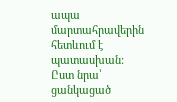ապա մարտահրավերին հետևում է պատասխան:
Ըստ նրա՝ ցանկացած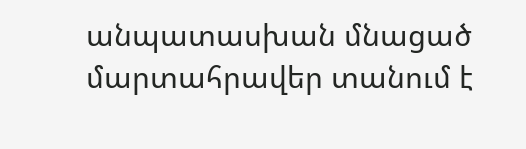անպատասխան մնացած մարտահրավեր տանում է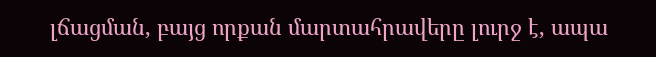լճացման, բայց որքան մարտահրավերը լուրջ է, ապա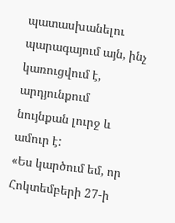պատասխանելու պարագայում այն, ինչ կառուցվում է, արդյունքում նույնքան լուրջ և ամուր է:
«Ես կարծում եմ, որ Հոկտեմբերի 27-ի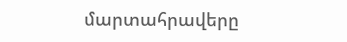մարտահրավերը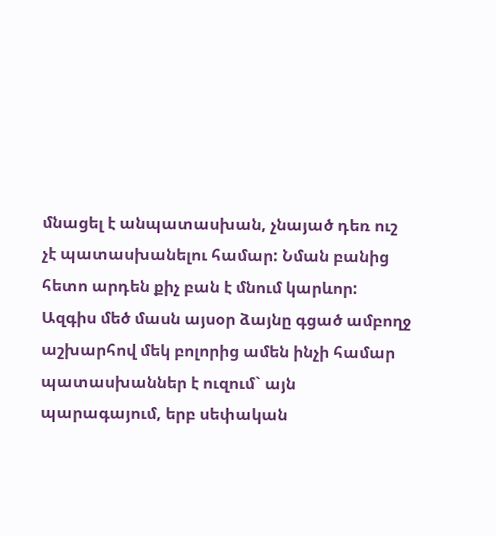մնացել է անպատասխան, չնայած դեռ ուշ չէ պատասխանելու համար: Նման բանից հետո արդեն քիչ բան է մնում կարևոր: Ազգիս մեծ մասն այսօր ձայնը գցած ամբողջ աշխարհով մեկ բոլորից ամեն ինչի համար պատասխաններ է ուզում` այն պարագայում, երբ սեփական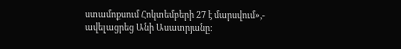ստամոքսում Հոկտեմբերի 27 է մարսվում»,- ավելացրեց Անի Ասատրյանը: